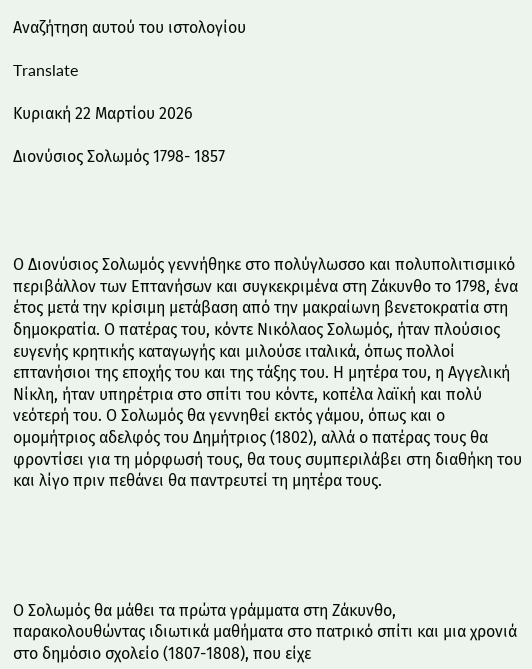Αναζήτηση αυτού του ιστολογίου

Translate

Κυριακή 22 Μαρτίου 2026

Διονύσιος Σολωμός 1798- 1857




Ο Διονύσιος Σολωμός γεννήθηκε στο πολύγλωσσο και πολυπολιτισμικό περιβάλλον των Επτανήσων και συγκεκριμένα στη Ζάκυνθο το 1798, ένα έτος μετά την κρίσιμη μετάβαση από την μακραίωνη βενετοκρατία στη δημοκρατία. Ο πατέρας του, κόντε Νικόλαος Σολωμός, ήταν πλούσιος ευγενής κρητικής καταγωγής και μιλούσε ιταλικά, όπως πολλοί επτανήσιοι της εποχής του και της τάξης του. Η μητέρα του, η Αγγελική Νίκλη, ήταν υπηρέτρια στο σπίτι του κόντε, κοπέλα λαϊκή και πολύ νεότερή του. Ο Σολωμός θα γεννηθεί εκτός γάμου, όπως και ο ομομήτριος αδελφός του Δημήτριος (1802), αλλά ο πατέρας τους θα φροντίσει για τη μόρφωσή τους, θα τους συμπεριλάβει στη διαθήκη του και λίγο πριν πεθάνει θα παντρευτεί τη μητέρα τους.





Ο Σολωμός θα μάθει τα πρώτα γράμματα στη Ζάκυνθο, παρακολουθώντας ιδιωτικά μαθήματα στο πατρικό σπίτι και μια χρονιά στο δημόσιο σχολείο (1807-1808), που είχε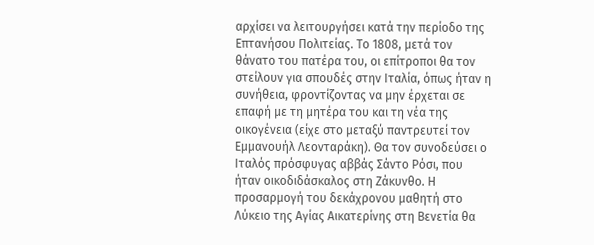αρχίσει να λειτουργήσει κατά την περίοδο της Επτανήσου Πολιτείας. Το 1808, μετά τον θάνατο του πατέρα του, οι επίτροποι θα τον στείλουν για σπουδές στην Ιταλία, όπως ήταν η συνήθεια, φροντίζοντας να μην έρχεται σε επαφή με τη μητέρα του και τη νέα της οικογένεια (είχε στο μεταξύ παντρευτεί τον Εμμανουήλ Λεονταράκη). Θα τον συνοδεύσει ο Ιταλός πρόσφυγας αββάς Σάντο Ρόσι, που ήταν οικοδιδάσκαλος στη Ζάκυνθο. Η προσαρμογή του δεκάχρονου μαθητή στο Λύκειο της Αγίας Αικατερίνης στη Βενετία θα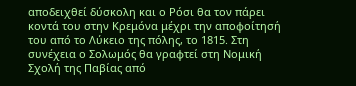αποδειχθεί δύσκολη και ο Ρόσι θα τον πάρει κοντά του στην Κρεμόνα μέχρι την αποφοίτησή του από το Λύκειο της πόλης, το 1815. Στη συνέχεια ο Σολωμός θα γραφτεί στη Νομική Σχολή της Παβίας από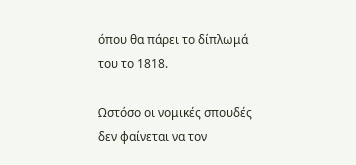όπου θα πάρει το δίπλωμά του το 1818.

Ωστόσο οι νομικές σπουδές δεν φαίνεται να τον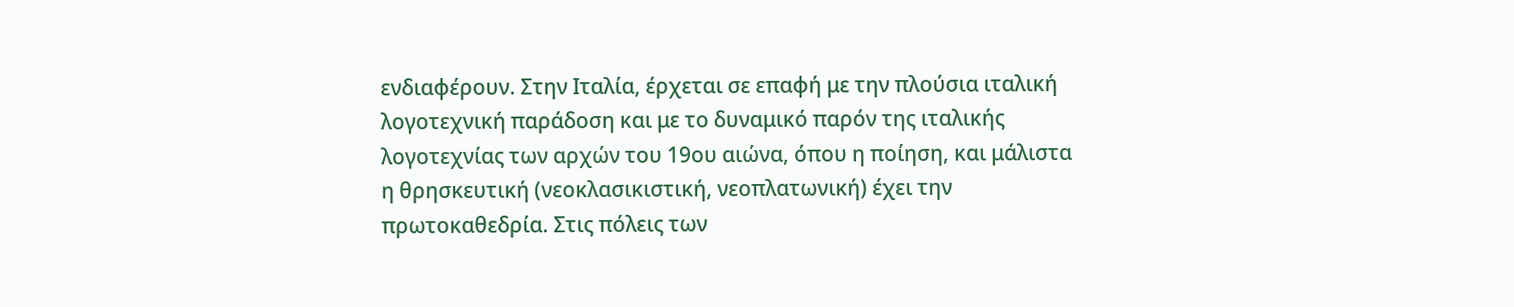ενδιαφέρουν. Στην Ιταλία, έρχεται σε επαφή με την πλούσια ιταλική λογοτεχνική παράδοση και με το δυναμικό παρόν της ιταλικής λογοτεχνίας των αρχών του 19ου αιώνα, όπου η ποίηση, και μάλιστα η θρησκευτική (νεοκλασικιστική, νεοπλατωνική) έχει την πρωτοκαθεδρία. Στις πόλεις των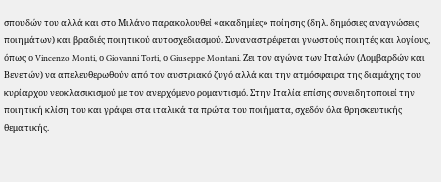σπουδών του αλλά και στο Μιλάνο παρακολουθεί «ακαδημίες» ποίησης (δηλ. δημόσιες αναγνώσεις ποιημάτων) και βραδιές ποιητικού αυτοσχεδιασμού. Συναναστρέφεται γνωστούς ποιητές και λογίους, όπως ο Vincenzo Monti, ο Giovanni Torti, ο Giuseppe Montani. Ζει τον αγώνα των Ιταλών (Λομβαρδών και Βενετών) να απελευθερωθούν από τον αυστριακό ζυγό αλλά και την ατμόσφαιρα της διαμάχης του κυρίαρχου νεοκλασικισμού με τον ανερχόμενο ρομαντισμό. Στην Ιταλία επίσης συνειδητοποιεί την ποιητική κλίση του και γράφει στα ιταλικά τα πρώτα του ποιήματα, σχεδόν όλα θρησκευτικής θεματικής.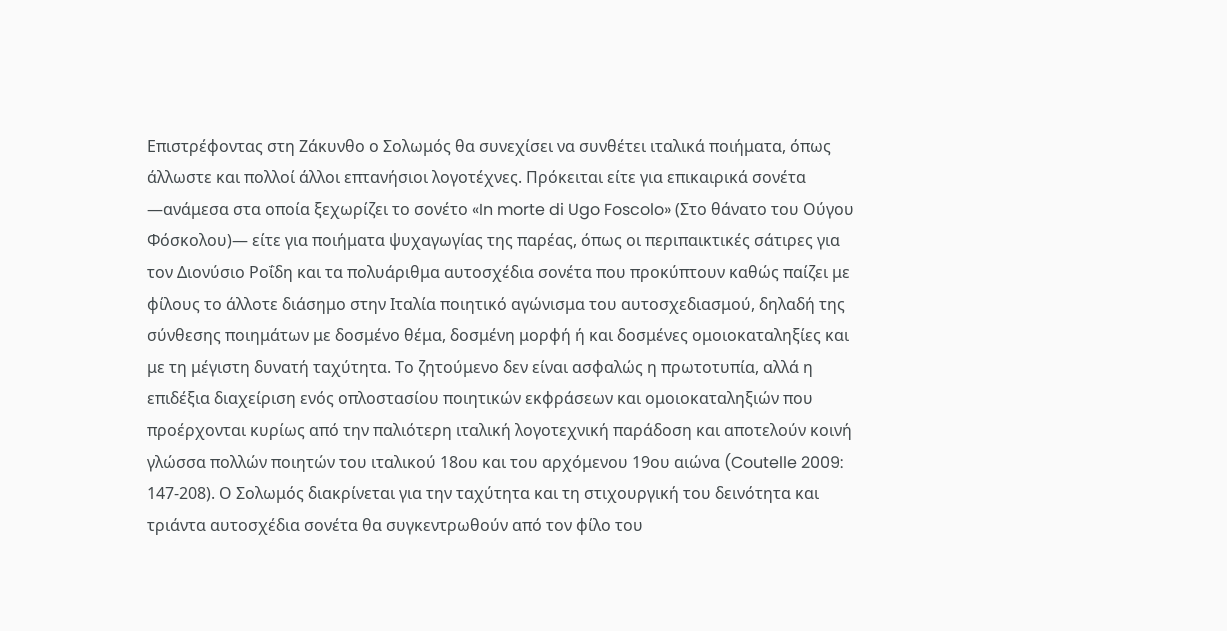Επιστρέφοντας στη Ζάκυνθο ο Σολωμός θα συνεχίσει να συνθέτει ιταλικά ποιήματα, όπως άλλωστε και πολλοί άλλοι επτανήσιοι λογοτέχνες. Πρόκειται είτε για επικαιρικά σονέτα ―ανάμεσα στα οποία ξεχωρίζει το σονέτο «In morte di Ugo Foscolo» (Στο θάνατο του Ούγου Φόσκολου)― είτε για ποιήματα ψυχαγωγίας της παρέας, όπως οι περιπαικτικές σάτιρες για τον Διονύσιο Ροΐδη και τα πολυάριθμα αυτοσχέδια σονέτα που προκύπτουν καθώς παίζει με φίλους το άλλοτε διάσημο στην Ιταλία ποιητικό αγώνισμα του αυτοσχεδιασμού, δηλαδή της σύνθεσης ποιημάτων με δοσμένο θέμα, δοσμένη μορφή ή και δοσμένες ομοιοκαταληξίες και με τη μέγιστη δυνατή ταχύτητα. Το ζητούμενο δεν είναι ασφαλώς η πρωτοτυπία, αλλά η επιδέξια διαχείριση ενός οπλοστασίου ποιητικών εκφράσεων και ομοιοκαταληξιών που προέρχονται κυρίως από την παλιότερη ιταλική λογοτεχνική παράδοση και αποτελούν κοινή γλώσσα πολλών ποιητών του ιταλικού 18ου και του αρχόμενου 19ου αιώνα (Coutelle 2009: 147-208). Ο Σολωμός διακρίνεται για την ταχύτητα και τη στιχουργική του δεινότητα και τριάντα αυτοσχέδια σονέτα θα συγκεντρωθούν από τον φίλο του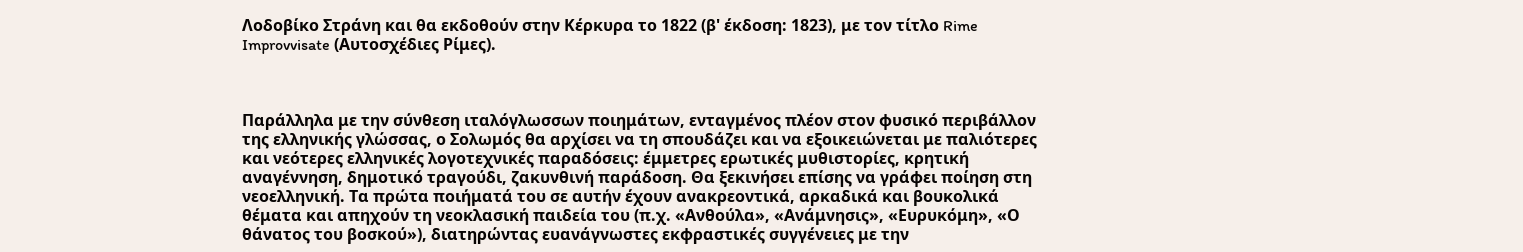Λοδοβίκο Στράνη και θα εκδοθούν στην Κέρκυρα το 1822 (β' έκδοση: 1823), με τον τίτλο Rime Improvvisate (Αυτοσχέδιες Ρίμες).



Παράλληλα με την σύνθεση ιταλόγλωσσων ποιημάτων, ενταγμένος πλέον στον φυσικό περιβάλλον της ελληνικής γλώσσας, ο Σολωμός θα αρχίσει να τη σπουδάζει και να εξοικειώνεται με παλιότερες και νεότερες ελληνικές λογοτεχνικές παραδόσεις: έμμετρες ερωτικές μυθιστορίες, κρητική αναγέννηση, δημοτικό τραγούδι, ζακυνθινή παράδοση. Θα ξεκινήσει επίσης να γράφει ποίηση στη νεοελληνική. Τα πρώτα ποιήματά του σε αυτήν έχουν ανακρεοντικά, αρκαδικά και βουκολικά θέματα και απηχούν τη νεοκλασική παιδεία του (π.χ. «Ανθούλα», «Ανάμνησις», «Ευρυκόμη», «Ο θάνατος του βοσκού»), διατηρώντας ευανάγνωστες εκφραστικές συγγένειες με την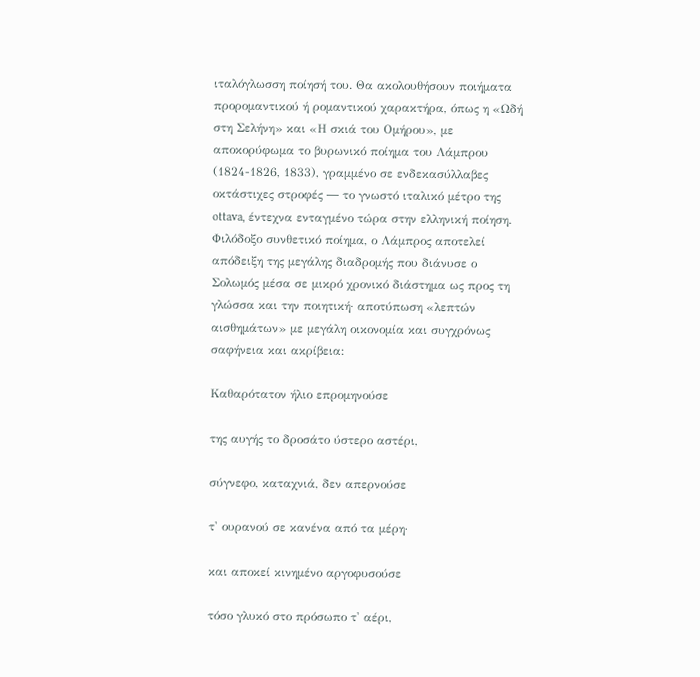ιταλόγλωσση ποίησή του. Θα ακολουθήσουν ποιήματα προρομαντικού ή ρομαντικού χαρακτήρα, όπως η «Ωδή στη Σελήνη» και «Η σκιά του Ομήρου», με αποκορύφωμα το βυρωνικό ποίημα του Λάμπρου (1824-1826, 1833), γραμμένο σε ενδεκασύλλαβες οκτάστιχες στροφές ― το γνωστό ιταλικό μέτρο της ottava, έντεχνα ενταγμένο τώρα στην ελληνική ποίηση. Φιλόδοξο συνθετικό ποίημα, ο Λάμπρος αποτελεί απόδειξη της μεγάλης διαδρομής που διάνυσε ο Σολωμός μέσα σε μικρό χρονικό διάστημα ως προς τη γλώσσα και την ποιητική· αποτύπωση «λεπτών αισθημάτων» με μεγάλη οικονομία και συγχρόνως σαφήνεια και ακρίβεια:

Καθαρότατον ήλιο επρομηνούσε

της αυγής το δροσάτο ύστερο αστέρι,

σύγνεφο, καταχνιά, δεν απερνούσε

τ' ουρανού σε κανένα από τα μέρη·

και αποκεί κινημένο αργοφυσούσε

τόσο γλυκό στο πρόσωπο τ' αέρι,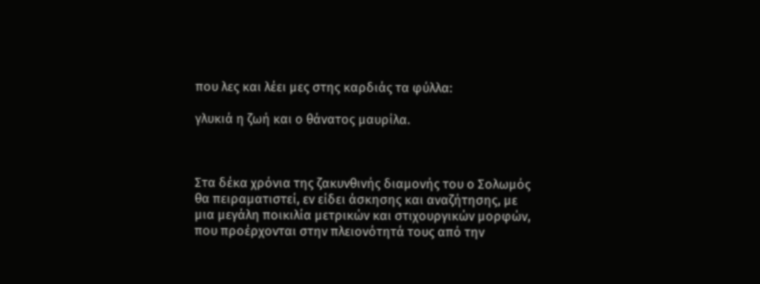που λες και λέει μες στης καρδιάς τα φύλλα:

γλυκιά η ζωή και ο θάνατος μαυρίλα.



Στα δέκα χρόνια της ζακυνθινής διαμονής του ο Σολωμός θα πειραματιστεί, εν είδει άσκησης και αναζήτησης, με μια μεγάλη ποικιλία μετρικών και στιχουργικών μορφών, που προέρχονται στην πλειονότητά τους από την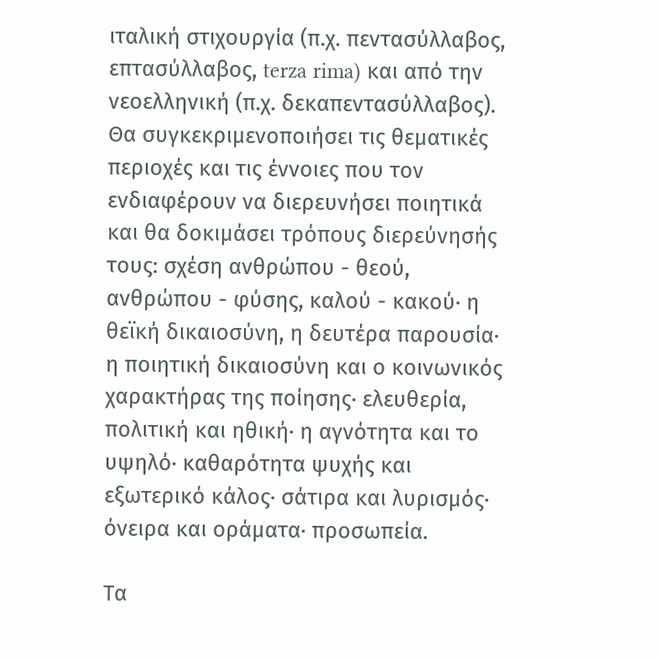ιταλική στιχουργία (π.χ. πεντασύλλαβος, επτασύλλαβος, terza rima) και από την νεοελληνική (π.χ. δεκαπεντασύλλαβος). Θα συγκεκριμενοποιήσει τις θεματικές περιοχές και τις έννοιες που τον ενδιαφέρουν να διερευνήσει ποιητικά και θα δοκιμάσει τρόπους διερεύνησής τους: σχέση ανθρώπου - θεού, ανθρώπου - φύσης, καλού - κακού· η θεϊκή δικαιοσύνη, η δευτέρα παρουσία· η ποιητική δικαιοσύνη και ο κοινωνικός χαρακτήρας της ποίησης· ελευθερία, πολιτική και ηθική· η αγνότητα και το υψηλό· καθαρότητα ψυχής και εξωτερικό κάλος· σάτιρα και λυρισμός· όνειρα και οράματα· προσωπεία.

Τα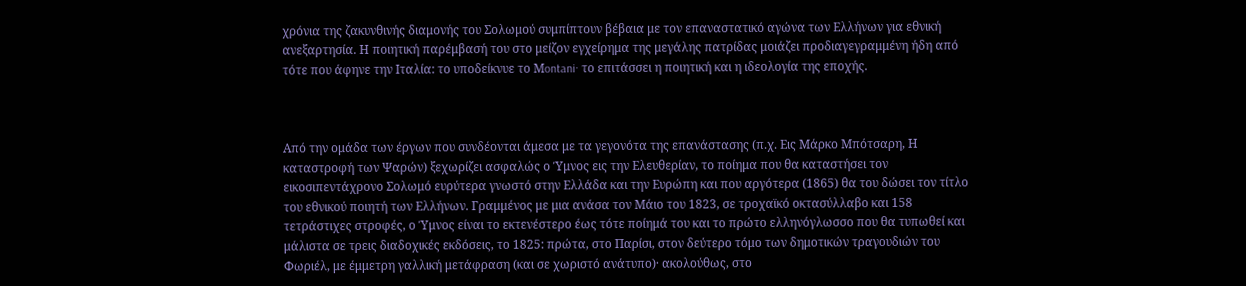χρόνια της ζακυνθινής διαμονής του Σολωμού συμπίπτουν βέβαια με τον επαναστατικό αγώνα των Ελλήνων για εθνική ανεξαρτησία. Η ποιητική παρέμβασή του στο μείζον εγχείρημα της μεγάλης πατρίδας μοιάζει προδιαγεγραμμένη ήδη από τότε που άφηνε την Ιταλία: το υποδείκνυε το Μontani· το επιτάσσει η ποιητική και η ιδεολογία της εποχής.



Από την ομάδα των έργων που συνδέονται άμεσα με τα γεγονότα της επανάστασης (π.χ. Εις Μάρκο Μπότσαρη, Η καταστροφή των Ψαρών) ξεχωρίζει ασφαλώς ο Ύμνος εις την Ελευθερίαν, το ποίημα που θα καταστήσει τον εικοσιπεντάχρονο Σολωμό ευρύτερα γνωστό στην Ελλάδα και την Ευρώπη και που αργότερα (1865) θα του δώσει τον τίτλο του εθνικού ποιητή των Ελλήνων. Γραμμένος με μια ανάσα τον Μάιο του 1823, σε τροχαϊκό οκτασύλλαβο και 158 τετράστιχες στροφές, ο Ύμνος είναι το εκτενέστερο έως τότε ποίημά του και το πρώτο ελληνόγλωσσο που θα τυπωθεί και μάλιστα σε τρεις διαδοχικές εκδόσεις, το 1825: πρώτα, στο Παρίσι, στον δεύτερο τόμο των δημοτικών τραγουδιών του Φωριέλ, με έμμετρη γαλλική μετάφραση (και σε χωριστό ανάτυπο)· ακολούθως, στο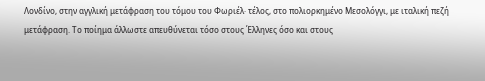Λονδίνο, στην αγγλική μετάφραση του τόμου του Φωριέλ· τέλος, στο πολιορκημένο Μεσολόγγι, με ιταλική πεζή μετάφραση. Το ποίημα άλλωστε απευθύνεται τόσο στους Έλληνες όσο και στους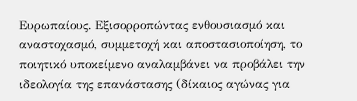Ευρωπαίους. Εξισορροπώντας ενθουσιασμό και αναστοχασμό, συμμετοχή και αποστασιοποίηση, το ποιητικό υποκείμενο αναλαμβάνει να προβάλει την ιδεολογία της επανάστασης (δίκαιος αγώνας για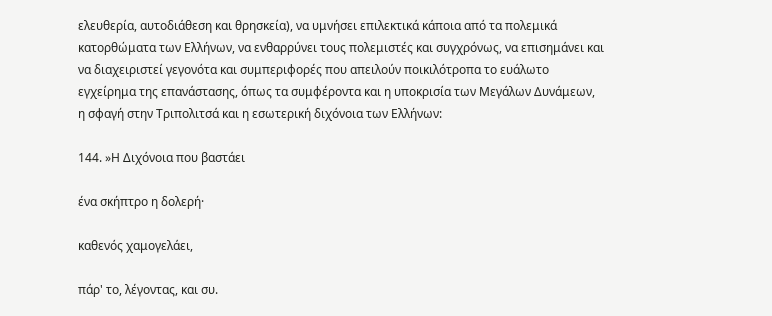ελευθερία, αυτοδιάθεση και θρησκεία), να υμνήσει επιλεκτικά κάποια από τα πολεμικά κατορθώματα των Ελλήνων, να ενθαρρύνει τους πολεμιστές και συγχρόνως, να επισημάνει και να διαχειριστεί γεγονότα και συμπεριφορές που απειλούν ποικιλότροπα το ευάλωτο εγχείρημα της επανάστασης, όπως τα συμφέροντα και η υποκρισία των Μεγάλων Δυνάμεων, η σφαγή στην Τριπολιτσά και η εσωτερική διχόνοια των Ελλήνων:

144. »Η Διχόνοια που βαστάει

ένα σκήπτρο η δολερή·

καθενός χαμογελάει,

πάρ' το, λέγοντας, και συ.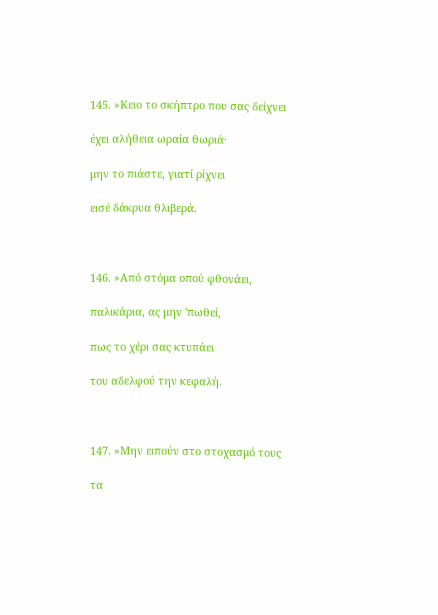145. »Κειο το σκήπτρο που σας δείχνει

έχει αλήθεια ωραία θωριά·

μην το πιάστε, γιατί ρίχνει

εισέ δάκρυα θλιβερά.



146. »Από στόμα οπού φθονάει,

παλικάρια, ας μην 'πωθεί,

πως το χέρι σας κτυπάει

του αδελφού την κεφαλή.



147. »Μην ειπούν στο στοχασμό τους

τα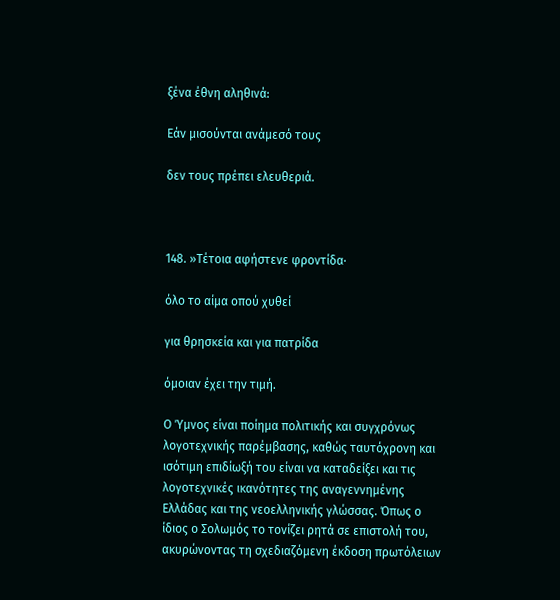ξένα έθνη αληθινά:

Εάν μισούνται ανάμεσό τους

δεν τους πρέπει ελευθεριά.



148. »Τέτοια αφήστενε φροντίδα·

όλο το αίμα οπού χυθεί

για θρησκεία και για πατρίδα

όμοιαν έχει την τιμή.

Ο Ύμνος είναι ποίημα πολιτικής και συγχρόνως λογοτεχνικής παρέμβασης, καθώς ταυτόχρονη και ισότιμη επιδίωξή του είναι να καταδείξει και τις λογοτεχνικές ικανότητες της αναγεννημένης Ελλάδας και της νεοελληνικής γλώσσας. Όπως ο ίδιος ο Σολωμός το τονίζει ρητά σε επιστολή του, ακυρώνοντας τη σχεδιαζόμενη έκδοση πρωτόλειων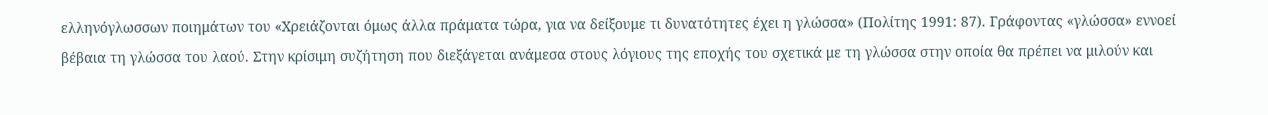ελληνόγλωσσων ποιημάτων του «Χρειάζονται όμως άλλα πράματα τώρα, για να δείξουμε τι δυνατότητες έχει η γλώσσα» (Πολίτης 1991: 87). Γράφοντας «γλώσσα» εννοεί βέβαια τη γλώσσα του λαού. Στην κρίσιμη συζήτηση που διεξάγεται ανάμεσα στους λόγιους της εποχής του σχετικά με τη γλώσσα στην οποία θα πρέπει να μιλούν και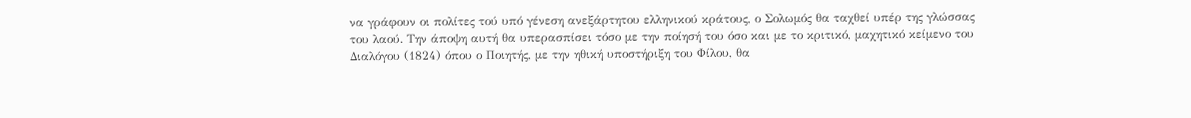να γράφουν οι πολίτες τού υπό γένεση ανεξάρτητου ελληνικού κράτους, ο Σολωμός θα ταχθεί υπέρ της γλώσσας του λαού. Την άποψη αυτή θα υπερασπίσει τόσο με την ποίησή του όσο και με το κριτικό, μαχητικό κείμενο του Διαλόγου (1824) όπου ο Ποιητής, με την ηθική υποστήριξη του Φίλου, θα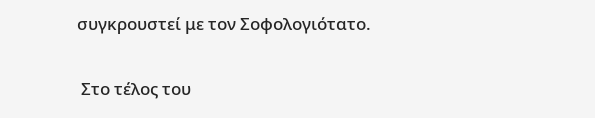συγκρουστεί με τον Σοφολογιότατο.

 Στο τέλος του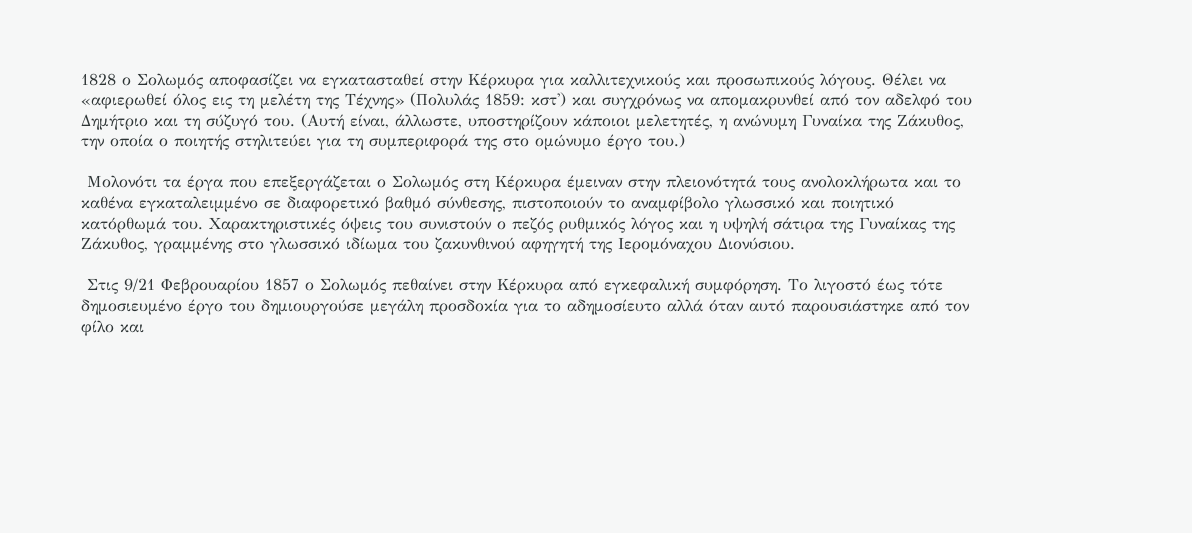1828 ο Σολωμός αποφασίζει να εγκατασταθεί στην Κέρκυρα για καλλιτεχνικούς και προσωπικούς λόγους. Θέλει να «αφιερωθεί όλος εις τη μελέτη της Τέχνης» (Πολυλάς 1859: κστ') και συγχρόνως να απομακρυνθεί από τον αδελφό του Δημήτριο και τη σύζυγό του. (Αυτή είναι, άλλωστε, υποστηρίζουν κάποιοι μελετητές, η ανώνυμη Γυναίκα της Ζάκυθος, την οποία ο ποιητής στηλιτεύει για τη συμπεριφορά της στο ομώνυμο έργο του.)

 Μολονότι τα έργα που επεξεργάζεται ο Σολωμός στη Κέρκυρα έμειναν στην πλειονότητά τους ανολοκλήρωτα και το καθένα εγκαταλειμμένο σε διαφορετικό βαθμό σύνθεσης, πιστοποιούν το αναμφίβολο γλωσσικό και ποιητικό κατόρθωμά του. Χαρακτηριστικές όψεις του συνιστούν ο πεζός ρυθμικός λόγος και η υψηλή σάτιρα της Γυναίκας της Ζάκυθος, γραμμένης στο γλωσσικό ιδίωμα του ζακυνθινού αφηγητή της Ιερομόναχου Διονύσιου.

 Στις 9/21 Φεβρουαρίου 1857 ο Σολωμός πεθαίνει στην Κέρκυρα από εγκεφαλική συμφόρηση. Το λιγοστό έως τότε δημοσιευμένο έργο του δημιουργούσε μεγάλη προσδοκία για το αδημοσίευτο αλλά όταν αυτό παρουσιάστηκε από τον φίλο και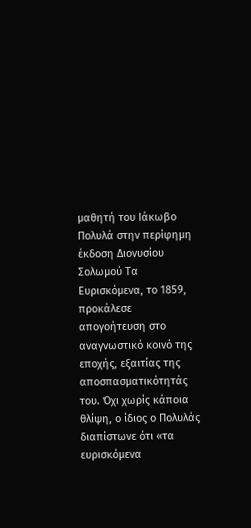μαθητή του Ιάκωβο Πολυλά στην περίφημη έκδοση Διονυσίου Σολωμού Τα Ευρισκόμενα, το 1859, προκάλεσε απογοήτευση στο αναγνωστικό κοινό της εποχής, εξαιτίας της αποσπασματικότητάς του. Όχι χωρίς κάποια θλίψη, ο ίδιος ο Πολυλάς διαπίστωνε ότι «τα ευρισκόμενα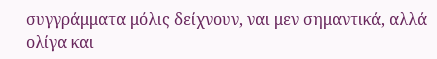συγγράμματα μόλις δείχνουν, ναι μεν σημαντικά, αλλά ολίγα και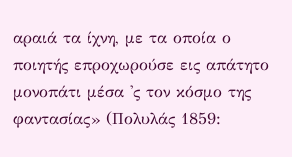αραιά τα ίχνη, με τα οποία ο ποιητής επροχωρούσε εις απάτητο μονοπάτι μέσα 'ς τον κόσμο της φαντασίας» (Πολυλάς 1859: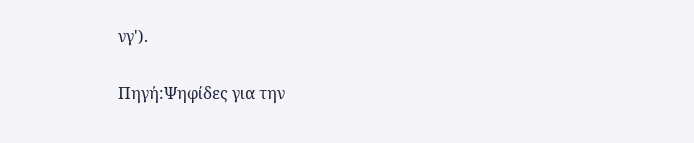νγ').

Πηγή:Ψηφίδες για την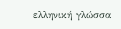ελληνική γλώσσα